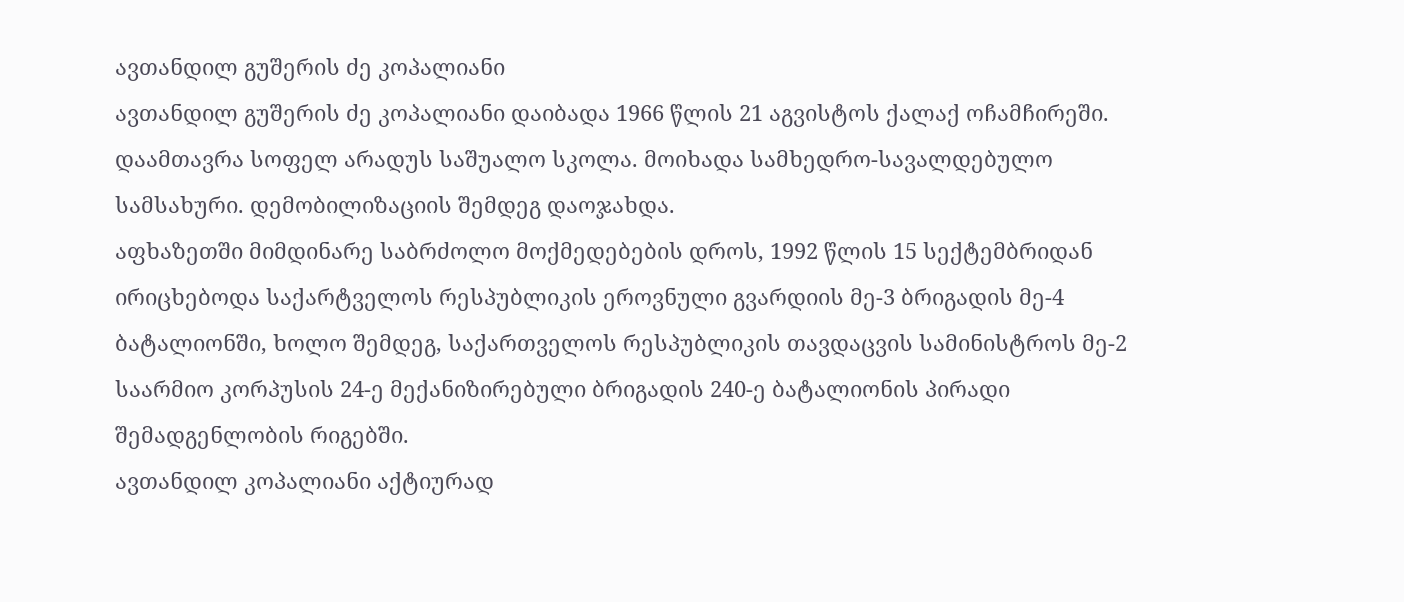ავთანდილ გუშერის ძე კოპალიანი
ავთანდილ გუშერის ძე კოპალიანი დაიბადა 1966 წლის 21 აგვისტოს ქალაქ ოჩამჩირეში.
დაამთავრა სოფელ არადუს საშუალო სკოლა. მოიხადა სამხედრო-სავალდებულო სამსახური. დემობილიზაციის შემდეგ დაოჯახდა.
აფხაზეთში მიმდინარე საბრძოლო მოქმედებების დროს, 1992 წლის 15 სექტემბრიდან ირიცხებოდა საქარტველოს რესპუბლიკის ეროვნული გვარდიის მე-3 ბრიგადის მე-4 ბატალიონში, ხოლო შემდეგ, საქართველოს რესპუბლიკის თავდაცვის სამინისტროს მე-2 საარმიო კორპუსის 24-ე მექანიზირებული ბრიგადის 240-ე ბატალიონის პირადი შემადგენლობის რიგებში.
ავთანდილ კოპალიანი აქტიურად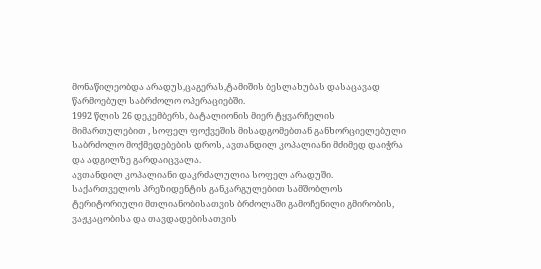მონაწილეობდა არადუს,ცაგერას,ტამიშის ბესლახუბას დასაცავად წარმოებულ საბრძოლო ოპერაციებში.
1992 წლის 26 დეკემბერს, ბატალიონის მიერ ტყვარჩელის მიმართულებით , სოფელ ფოქვეშის მისადგომებთან განხორციელებული საბრძოლო მოქმედებების დროს, ავთანდილ კოპალიანი მძიმედ დაიჭრა და ადგილზე გარდაიცვალა.
ავთანდილ კოპალიანი დაკრძალულია სოფელ არადუში.
საქართველოს პრეზიდენტის განკარგულებით სამშობლოს ტერიტორიული მთლიანობისათვის ბრძოლაში გამოჩენილი გმირობის, ვაჟკაცობისა და თავდადებისათვის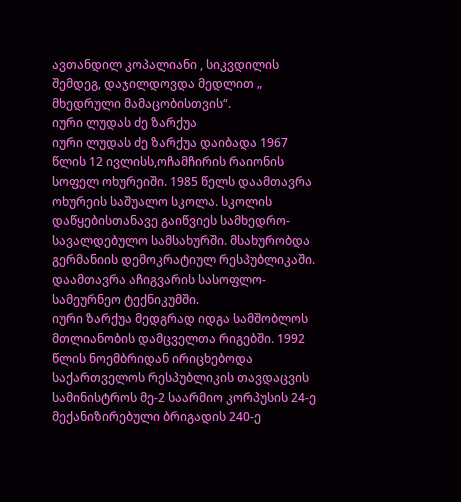ავთანდილ კოპალიანი , სიკვდილის შემდეგ, დაჯილდოვდა მედლით „ მხედრული მამაცობისთვის“.
იური ლუდას ძე ზარქუა
იური ლუდას ძე ზარქუა დაიბადა 1967 წლის 12 ივლისს,ოჩამჩირის რაიონის სოფელ ოხურეიში. 1985 წელს დაამთავრა ოხურეის საშუალო სკოლა. სკოლის დაწყებისთანავე გაიწვიეს სამხედრო-სავალდებულო სამსახურში. მსახურობდა გერმანიის დემოკრატიულ რესპუბლიკაში. დაამთავრა აჩიგვარის სასოფლო-სამეურნეო ტექნიკუმში.
იური ზარქუა მედგრად იდგა სამშობლოს მთლიანობის დამცველთა რიგებში. 1992 წლის ნოემბრიდან ირიცხებოდა საქართველოს რესპუბლიკის თავდაცვის სამინისტროს მე-2 საარმიო კორპუსის 24-ე მექანიზირებული ბრიგადის 240-ე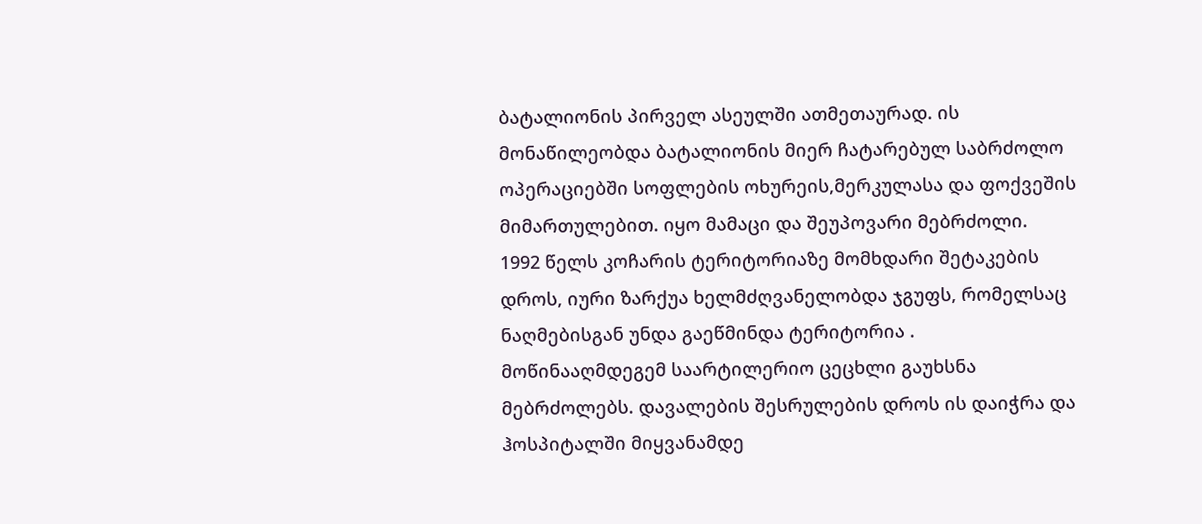ბატალიონის პირველ ასეულში ათმეთაურად. ის მონაწილეობდა ბატალიონის მიერ ჩატარებულ საბრძოლო ოპერაციებში სოფლების ოხურეის,მერკულასა და ფოქვეშის მიმართულებით. იყო მამაცი და შეუპოვარი მებრძოლი.
1992 წელს კოჩარის ტერიტორიაზე მომხდარი შეტაკების დროს, იური ზარქუა ხელმძღვანელობდა ჯგუფს, რომელსაც ნაღმებისგან უნდა გაეწმინდა ტერიტორია . მოწინააღმდეგემ საარტილერიო ცეცხლი გაუხსნა მებრძოლებს. დავალების შესრულების დროს ის დაიჭრა და ჰოსპიტალში მიყვანამდე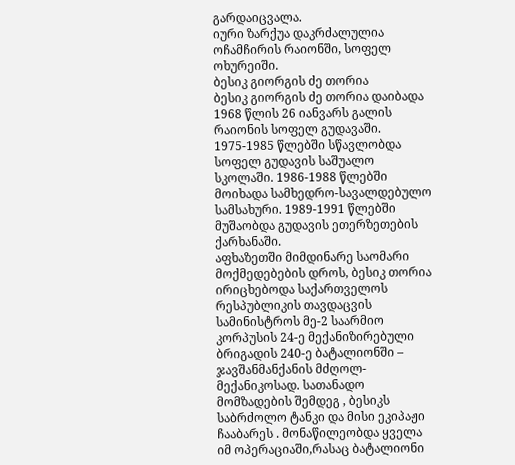გარდაიცვალა.
იური ზარქუა დაკრძალულია ოჩამჩირის რაიონში, სოფელ ოხურეიში.
ბესიკ გიორგის ძე თორია
ბესიკ გიორგის ძე თორია დაიბადა 1968 წლის 26 იანვარს გალის რაიონის სოფელ გუდავაში.
1975-1985 წლებში სწავლობდა სოფელ გუდავის საშუალო სკოლაში. 1986-1988 წლებში მოიხადა სამხედრო-სავალდებულო სამსახური. 1989-1991 წლებში მუშაობდა გუდავის ეთერზეთების ქარხანაში.
აფხაზეთში მიმდინარე საომარი მოქმედებების დროს, ბესიკ თორია ირიცხებოდა საქართველოს რესპუბლიკის თავდაცვის სამინისტროს მე-2 საარმიო კორპუსის 24-ე მექანიზირებული ბრიგადის 240-ე ბატალიონში – ჯავშანმანქანის მძღოლ-მექანიკოსად. სათანადო მომზადების შემდეგ , ბესიკს საბრძოლო ტანკი და მისი ეკიპაჟი ჩააბარეს . მონაწილეობდა ყველა იმ ოპერაციაში,რასაც ბატალიონი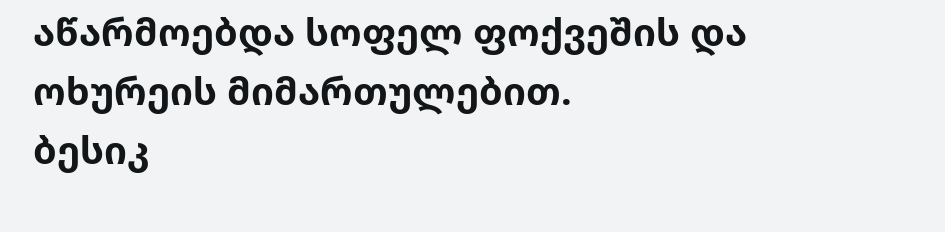აწარმოებდა სოფელ ფოქვეშის და ოხურეის მიმართულებით.
ბესიკ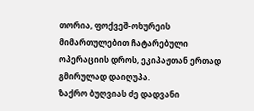თორია, ფოქვეშ-ოხურეის მიმართულებით ჩატარებული ოპერაციის დროს, ეკიპაჟთან ერთად გმირულად დაიღუპა.
ზაქრო ბუღვიას ძე დადვანი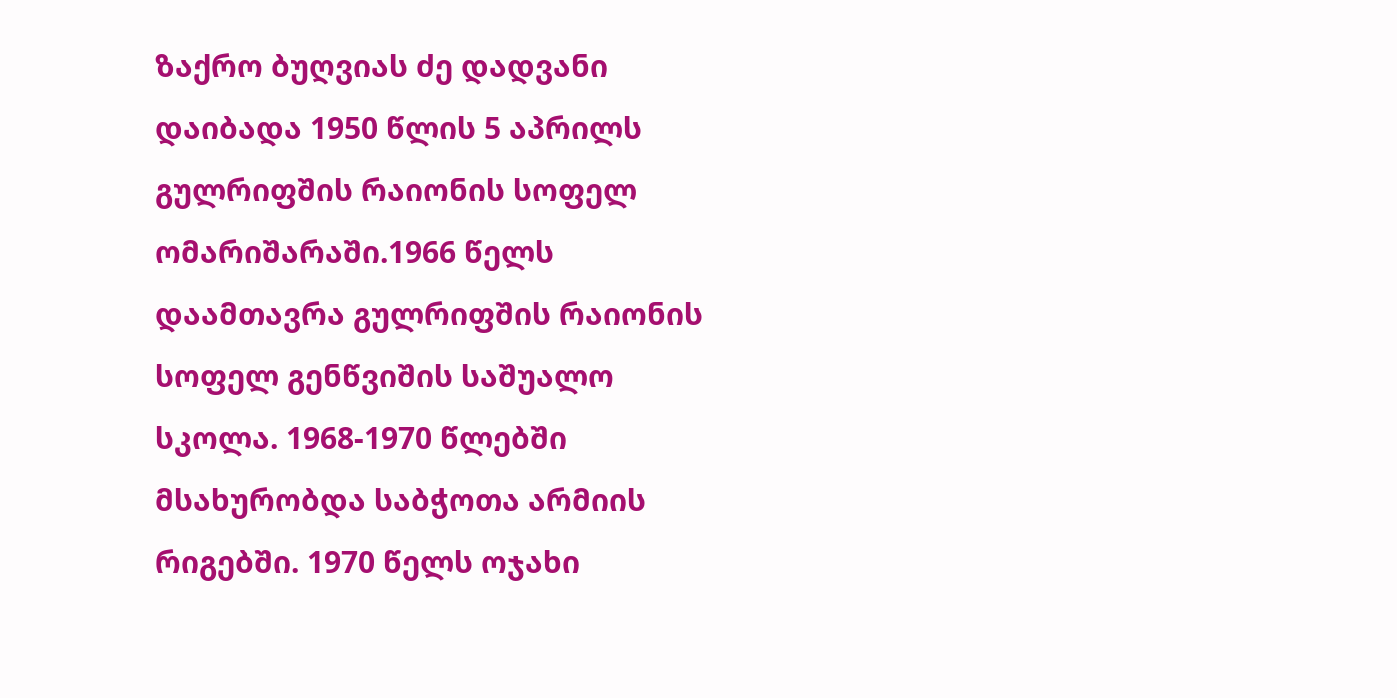ზაქრო ბუღვიას ძე დადვანი დაიბადა 1950 წლის 5 აპრილს გულრიფშის რაიონის სოფელ ომარიშარაში.1966 წელს დაამთავრა გულრიფშის რაიონის სოფელ გენწვიშის საშუალო სკოლა. 1968-1970 წლებში მსახურობდა საბჭოთა არმიის რიგებში. 1970 წელს ოჯახი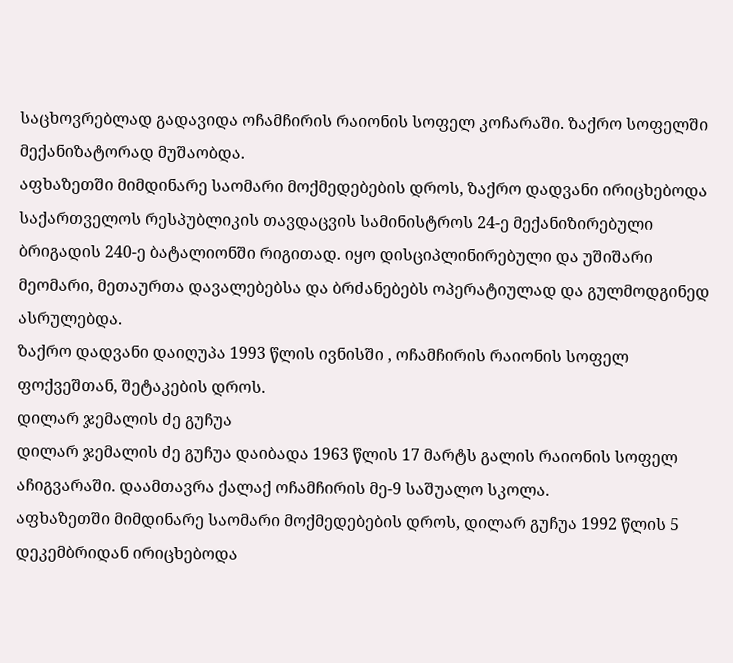საცხოვრებლად გადავიდა ოჩამჩირის რაიონის სოფელ კოჩარაში. ზაქრო სოფელში მექანიზატორად მუშაობდა.
აფხაზეთში მიმდინარე საომარი მოქმედებების დროს, ზაქრო დადვანი ირიცხებოდა საქართველოს რესპუბლიკის თავდაცვის სამინისტროს 24-ე მექანიზირებული ბრიგადის 240-ე ბატალიონში რიგითად. იყო დისციპლინირებული და უშიშარი მეომარი, მეთაურთა დავალებებსა და ბრძანებებს ოპერატიულად და გულმოდგინედ ასრულებდა.
ზაქრო დადვანი დაიღუპა 1993 წლის ივნისში , ოჩამჩირის რაიონის სოფელ ფოქვეშთან, შეტაკების დროს.
დილარ ჯემალის ძე გუჩუა
დილარ ჯემალის ძე გუჩუა დაიბადა 1963 წლის 17 მარტს გალის რაიონის სოფელ აჩიგვარაში. დაამთავრა ქალაქ ოჩამჩირის მე-9 საშუალო სკოლა.
აფხაზეთში მიმდინარე საომარი მოქმედებების დროს, დილარ გუჩუა 1992 წლის 5 დეკემბრიდან ირიცხებოდა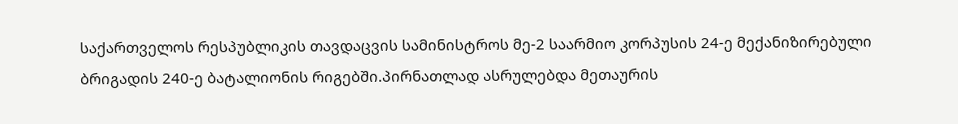საქართველოს რესპუბლიკის თავდაცვის სამინისტროს მე-2 საარმიო კორპუსის 24-ე მექანიზირებული ბრიგადის 240-ე ბატალიონის რიგებში.პირნათლად ასრულებდა მეთაურის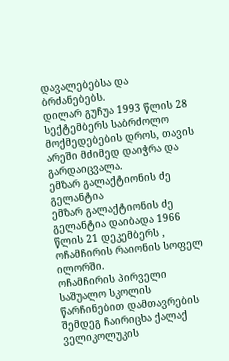დავალებებსა და ბრძანებებს.
დილარ გუჩუა 1993 წლის 28 სექტემბერს საბრძოლო მოქმედებების დროს, თავის არეში მძიმედ დაიჭრა და გარდაიცვალა.
ემზარ გალაქტიონის ძე გელანტია
ემზარ გალაქტიონის ძე გელანტია დაიბადა 1966 წლის 21 დეკემბერს , ოჩამჩირის რაიონის სოფელ ილორში.
ოჩამჩირის პირველი საშუალო სკოლის წარჩინებით დამთავრების შემდეგ ჩაირიცხა ქალაქ ველიკოლუკის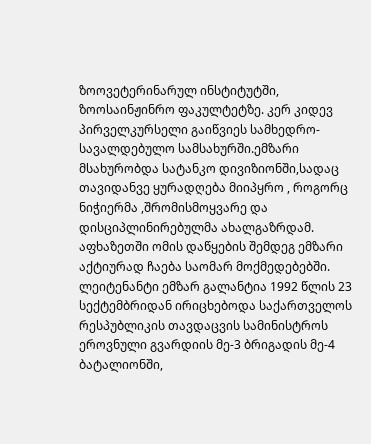ზოოვეტერინარულ ინსტიტუტში, ზოოსაინჟინრო ფაკულტეტზე. კერ კიდევ პირველკურსელი გაიწვიეს სამხედრო-სავალდებულო სამსახურში.ემზარი მსახურობდა სატანკო დივიზიონში,სადაც თავიდანვე ყურადღება მიიპყრო , როგორც ნიჭიერმა ,შრომისმოყვარე და დისციპლინირებულმა ახალგაზრდამ. აფხაზეთში ომის დაწყების შემდეგ ემზარი აქტიურად ჩაება საომარ მოქმედებებში.
ლეიტენანტი ემზარ გალანტია 1992 წლის 23 სექტემბრიდან ირიცხებოდა საქართველოს რესპუბლიკის თავდაცვის სამინისტროს ეროვნული გვარდიის მე-3 ბრიგადის მე-4 ბატალიონში,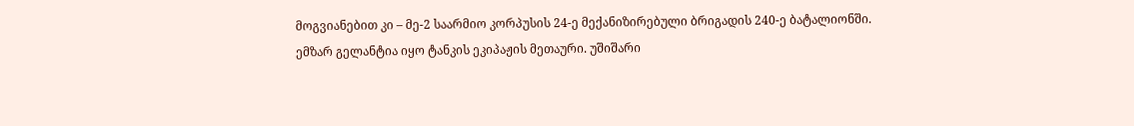მოგვიანებით კი – მე-2 საარმიო კორპუსის 24-ე მექანიზირებული ბრიგადის 240-ე ბატალიონში.
ემზარ გელანტია იყო ტანკის ეკიპაჟის მეთაური. უშიშარი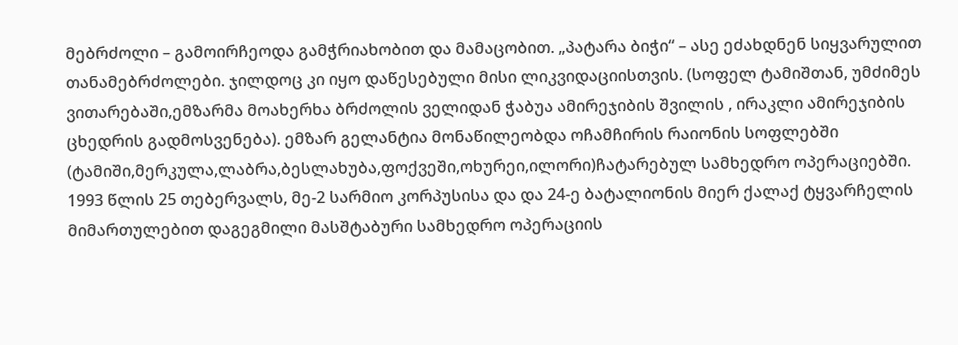მებრძოლი – გამოირჩეოდა გამჭრიახობით და მამაცობით. „პატარა ბიჭი“ – ასე ეძახდნენ სიყვარულით თანამებრძოლები. ჯილდოც კი იყო დაწესებული მისი ლიკვიდაციისთვის. (სოფელ ტამიშთან, უმძიმეს ვითარებაში,ემზარმა მოახერხა ბრძოლის ველიდან ჭაბუა ამირეჯიბის შვილის , ირაკლი ამირეჯიბის ცხედრის გადმოსვენება). ემზარ გელანტია მონაწილეობდა ოჩამჩირის რაიონის სოფლებში (ტამიში,მერკულა,ლაბრა,ბესლახუბა,ფოქვეში,ოხურეი,ილორი)ჩატარებულ სამხედრო ოპერაციებში.
1993 წლის 25 თებერვალს, მე-2 სარმიო კორპუსისა და და 24-ე ბატალიონის მიერ ქალაქ ტყვარჩელის მიმართულებით დაგეგმილი მასშტაბური სამხედრო ოპერაციის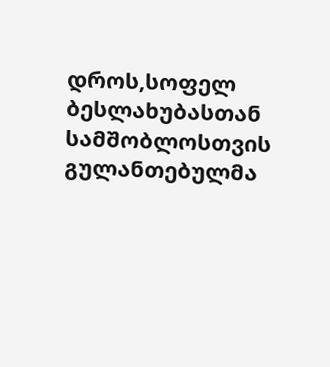დროს,სოფელ ბესლახუბასთან სამშობლოსთვის გულანთებულმა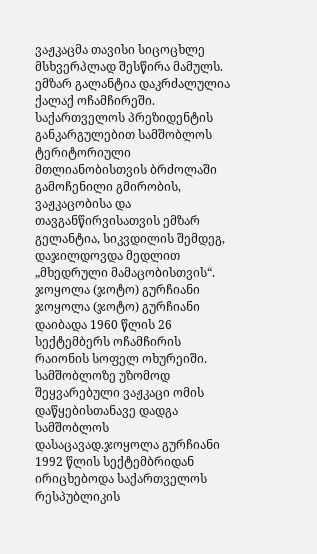ვაჟკაცმა თავისი სიცოცხლე მსხვერპლად შესწირა მამულს.
ემზარ გალანტია დაკრძალულია ქალაქ ოჩამჩირეში.
საქართველოს პრეზიდენტის განკარგულებით სამშობლოს ტერიტორიული მთლიანობისთვის ბრძოლაში გამოჩენილი გმირობის, ვაჟკაცობისა და თავგანწირვისათვის ემზარ გელანტია, სიკვდილის შემდეგ, დაჯილდოვდა მედლით „მხედრული მამაცობისთვის“.
ჯოყოლა (ჯოტო) გურჩიანი
ჯოყოლა (ჯოტო) გურჩიანი დაიბადა 1960 წლის 26 სექტემბერს ოჩამჩირის რაიონის სოფელ ოხურეიში.
სამშობლოზე უზომოდ შეყვარებული ვაჟკაცი ომის დაწყებისთანავე დადგა სამშობლოს დასაცავად.ჯოყოლა გურჩიანი 1992 წლის სექტემბრიდან ირიცხებოდა საქართველოს რესპუბლიკის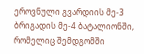ეროვნული გვარდიის მე-3 ბრიგადის მე-4 ბატალიონში, რომელიც შემდგომში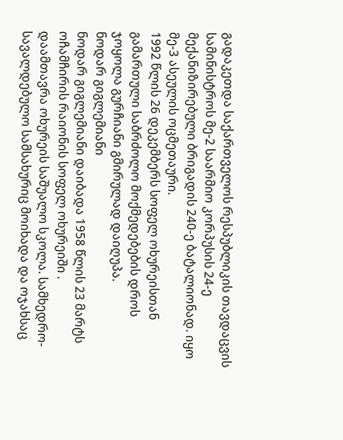გადაკეთდა საქართველოს რესპუბლიკის თავდაცვის სამინისტროს მე-2 საარმიო კორპუსის 24-ე მექანიზირებული ბრიგადის 240-ე ბატალიონად. იყო მე-3 ასეულის ოცმეთაური.
1992 წლის 26 დეკემბერს სოფელ ოხურეისთან გამართული საბრძოლო მოქმედებების დროს ჯოყოლა გურჩიანი გმირულად დაიღუპა.
ნოდარ გიგლემიანი
ნოდარ გიგლემიანი დაიბადა 1958 წლის 23 მარტს ოჩამჩირის რაიონის სოფელ ოხურეიში .
დაამთავრა ოხურეის საშუალო სკოლა. სამხედრო-სავალდებულო სამსახურიც მოიხადა და ოჯახსაც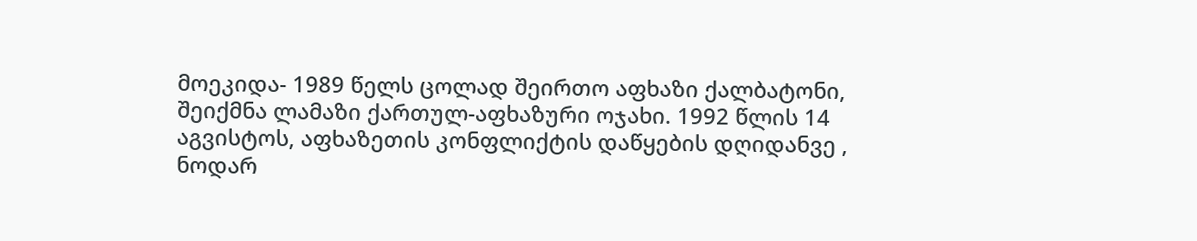მოეკიდა- 1989 წელს ცოლად შეირთო აფხაზი ქალბატონი, შეიქმნა ლამაზი ქართულ-აფხაზური ოჯახი. 1992 წლის 14 აგვისტოს, აფხაზეთის კონფლიქტის დაწყების დღიდანვე , ნოდარ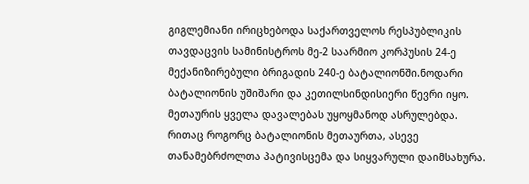გიგლემიანი ირიცხებოდა საქართველოს რესპუბლიკის თავდაცვის სამინისტროს მე-2 საარმიო კორპუსის 24-ე მექანიზირებული ბრიგადის 240-ე ბატალიონში.ნოდარი ბატალიონის უშიშარი და კეთილსინდისიერი წევრი იყო. მეთაურის ყველა დავალებას უყოყმანოდ ასრულებდა. რითაც როგორც ბატალიონის მეთაურთა, ასევე თანამებრძოლთა პატივისცემა და სიყვარული დაიმსახურა.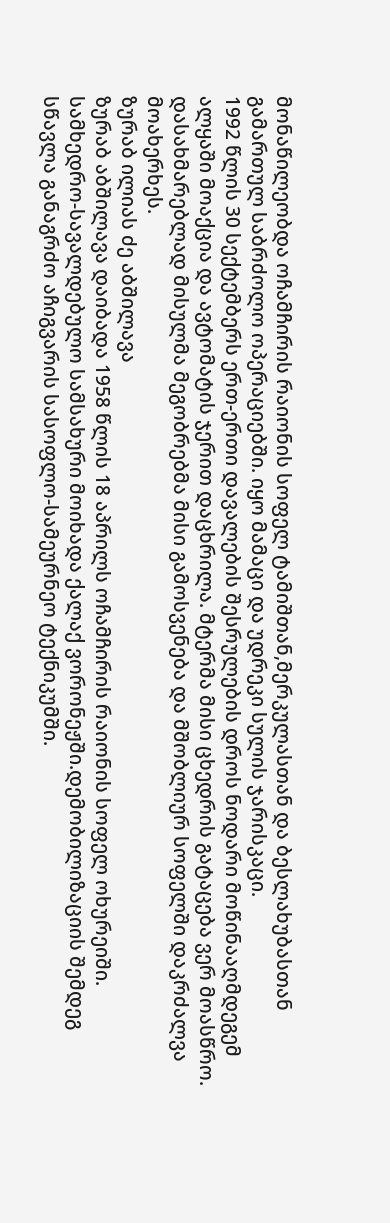მონაწილეობდა ოჩამჩირის რაიონის სოფელ ტამიშთან,მერკულასთან და ბესლახუბასთან გამართულ საბრძოლო ოპერაციებში. იყო მამაცი და უდრეკი სულის ჯარისკაცი.
1992 წლის 30 სექტემბერს ერთ-ერთი დავალების შესრულების დროს ნოდარი მოწინააღმდეგემ ალყაში მოაქცია და ავტომატის ჯერით დაცხრილა. მტერმა მისი ცხედრის გატაცება ვერ მოასწრო. დასახმარებლად მისულმა მეგობრებმა მისი გამოსვენება და მშობლიურ სოფელში დაკრძალვა მოახერხეს.
ზურაბ ილიას ძე აბშილავა
ზურაბ აბშილავა დაიბადა 1958 წლის 18 აპრილს ოჩამჩირის რაიონის სოფელ ოხურეიში.
სამხედრო-სავალდებულო სამსახური მოიხადა ქალაქ ვორონეჟში.დემობილიზაციის შემდეგ სწავლა განაგრძო აჩიგვარის სასოფლო-სამეურნეო ტექნიკუმში.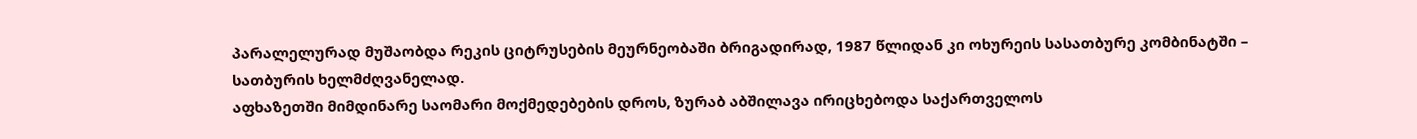პარალელურად მუშაობდა რეკის ციტრუსების მეურნეობაში ბრიგადირად, 1987 წლიდან კი ოხურეის სასათბურე კომბინატში – სათბურის ხელმძღვანელად.
აფხაზეთში მიმდინარე საომარი მოქმედებების დროს, ზურაბ აბშილავა ირიცხებოდა საქართველოს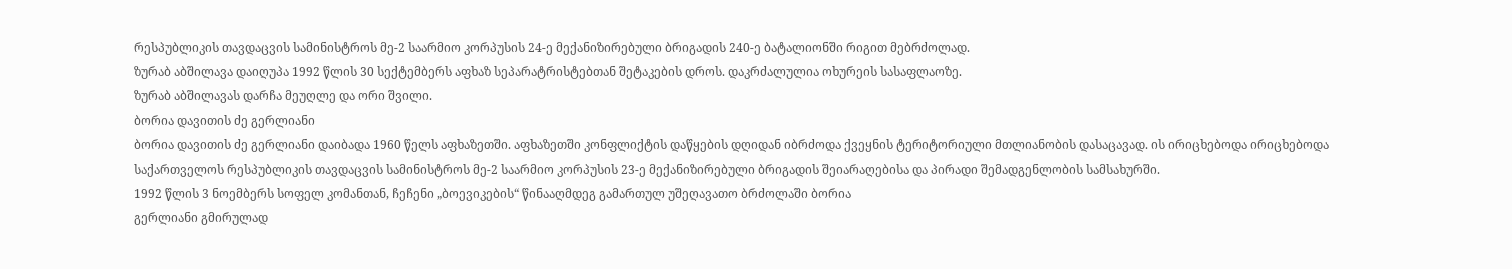რესპუბლიკის თავდაცვის სამინისტროს მე-2 საარმიო კორპუსის 24-ე მექანიზირებული ბრიგადის 240-ე ბატალიონში რიგით მებრძოლად.
ზურაბ აბშილავა დაიღუპა 1992 წლის 30 სექტემბერს აფხაზ სეპარატრისტებთან შეტაკების დროს. დაკრძალულია ოხურეის სასაფლაოზე.
ზურაბ აბშილავას დარჩა მეუღლე და ორი შვილი.
ბორია დავითის ძე გერლიანი
ბორია დავითის ძე გერლიანი დაიბადა 1960 წელს აფხაზეთში. აფხაზეთში კონფლიქტის დაწყების დღიდან იბრძოდა ქვეყნის ტერიტორიული მთლიანობის დასაცავად. ის ირიცხებოდა ირიცხებოდა საქართველოს რესპუბლიკის თავდაცვის სამინისტროს მე-2 საარმიო კორპუსის 23-ე მექანიზირებული ბრიგადის შეიარაღებისა და პირადი შემადგენლობის სამსახურში.
1992 წლის 3 ნოემბერს სოფელ კომანთან, ჩეჩენი „ბოევიკების“ წინააღმდეგ გამართულ უშეღავათო ბრძოლაში ბორია
გერლიანი გმირულად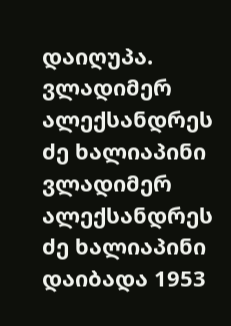დაიღუპა.
ვლადიმერ ალექსანდრეს ძე ხალიაპინი
ვლადიმერ ალექსანდრეს ძე ხალიაპინი დაიბადა 1953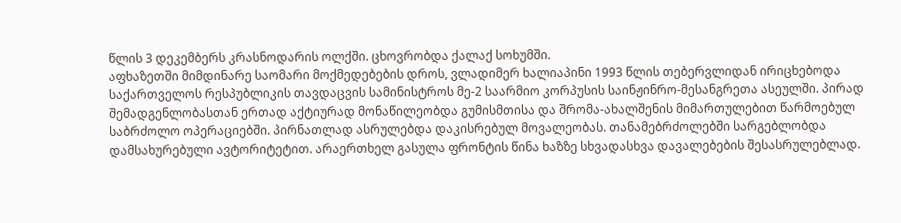წლის 3 დეკემბერს კრასნოდარის ოლქში. ცხოვრობდა ქალაქ სოხუმში.
აფხაზეთში მიმდინარე საომარი მოქმედებების დროს, ვლადიმერ ხალიაპინი 1993 წლის თებერვლიდან ირიცხებოდა საქართველოს რესპუბლიკის თავდაცვის სამინისტროს მე-2 საარმიო კორპუსის საინჟინრო-მესანგრეთა ასეულში. პირად შემადგენლობასთან ერთად აქტიურად მონაწილეობდა გუმისმთისა და შრომა-ახალშენის მიმართულებით წარმოებულ საბრძოლო ოპერაციებში. პირნათლად ასრულებდა დაკისრებულ მოვალეობას. თანამებრძოლებში სარგებლობდა დამსახურებული ავტორიტეტით. არაერთხელ გასულა ფრონტის წინა ხაზზე სხვადასხვა დავალებების შესასრულებლად.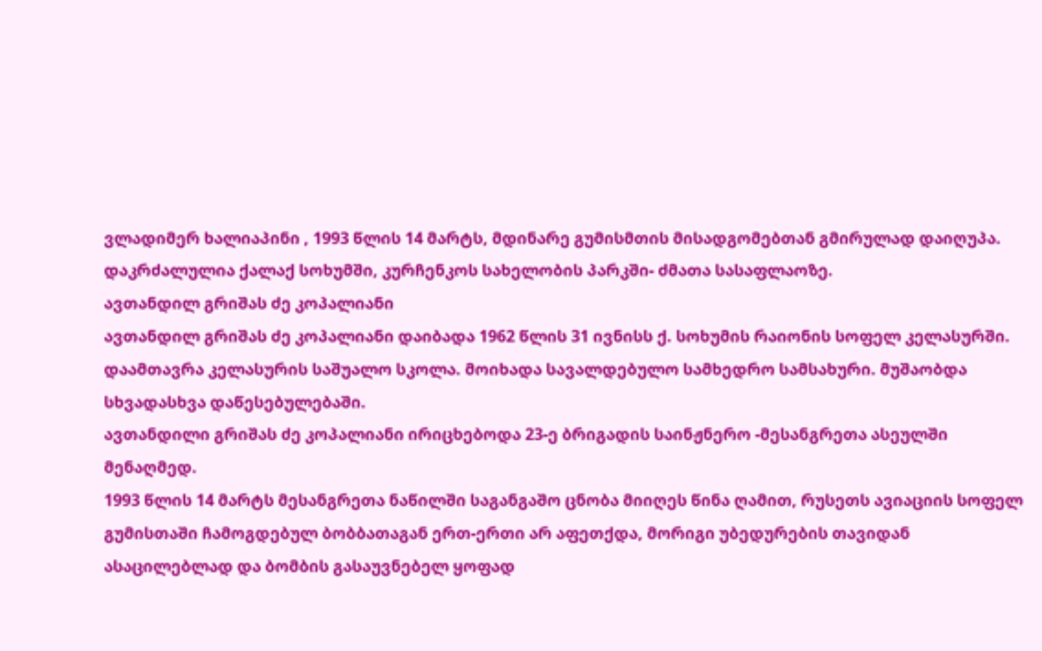ვლადიმერ ხალიაპინი , 1993 წლის 14 მარტს, მდინარე გუმისმთის მისადგომებთან გმირულად დაიღუპა. დაკრძალულია ქალაქ სოხუმში, კურჩენკოს სახელობის პარკში- ძმათა სასაფლაოზე.
ავთანდილ გრიშას ძე კოპალიანი
ავთანდილ გრიშას ძე კოპალიანი დაიბადა 1962 წლის 31 ივნისს ქ. სოხუმის რაიონის სოფელ კელასურში. დაამთავრა კელასურის საშუალო სკოლა. მოიხადა სავალდებულო სამხედრო სამსახური. მუშაობდა სხვადასხვა დაწესებულებაში.
ავთანდილი გრიშას ძე კოპალიანი ირიცხებოდა 23-ე ბრიგადის საინჟნერო -მესანგრეთა ასეულში მენაღმედ.
1993 წლის 14 მარტს მესანგრეთა ნაწილში საგანგაშო ცნობა მიიღეს წინა ღამით, რუსეთს ავიაციის სოფელ გუმისთაში ჩამოგდებულ ბობბათაგან ერთ-ერთი არ აფეთქდა, მორიგი უბედურების თავიდან ასაცილებლად და ბომბის გასაუვნებელ ყოფად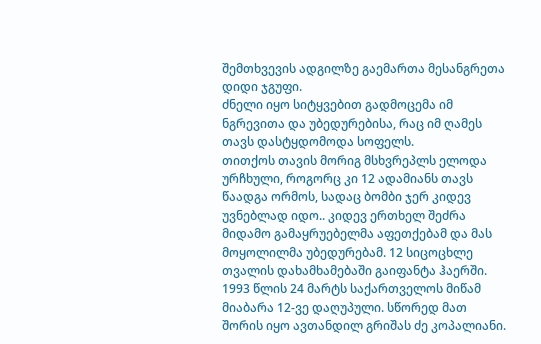შემთხვევის ადგილზე გაემართა მესანგრეთა დიდი ჯგუფი.
ძნელი იყო სიტყვებით გადმოცემა იმ ნგრევითა და უბედურებისა, რაც იმ ღამეს თავს დასტყდომოდა სოფელს.
თითქოს თავის მორიგ მსხვრეპლს ელოდა ურჩხული, როგორც კი 12 ადამიანს თავს წაადგა ორმოს, სადაც ბომბი ჯერ კიდევ უვნებლად იდო.. კიდევ ერთხელ შეძრა მიდამო გამაყრუებელმა აფეთქებამ და მას მოყოლილმა უბედურებამ. 12 სიცოცხლე თვალის დახამხამებაში გაიფანტა ჰაერში.
1993 წლის 24 მარტს საქართველოს მიწამ მიაბარა 12-ვე დაღუპული. სწორედ მათ შორის იყო ავთანდილ გრიშას ძე კოპალიანი.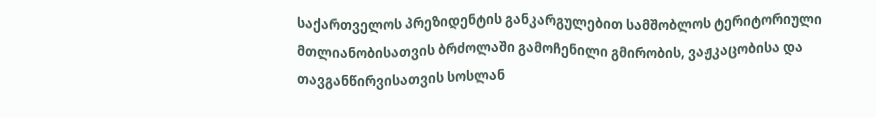საქართველოს პრეზიდენტის განკარგულებით სამშობლოს ტერიტორიული მთლიანობისათვის ბრძოლაში გამოჩენილი გმირობის, ვაჟკაცობისა და თავგანწირვისათვის სოსლან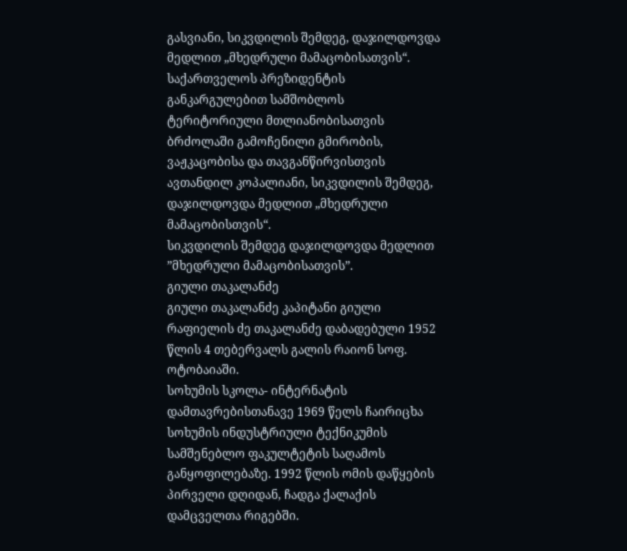გასვიანი, სიკვდილის შემდეგ, დაჯილდოვდა მედლით „მხედრული მამაცობისათვის“.
საქართველოს პრეზიდენტის განკარგულებით სამშობლოს ტერიტორიული მთლიანობისათვის ბრძოლაში გამოჩენილი გმირობის, ვაჟკაცობისა და თავგანწირვისთვის ავთანდილ კოპალიანი, სიკვდილის შემდეგ, დაჯილდოვდა მედლით „მხედრული მამაცობისთვის“.
სიკვდილის შემდეგ დაჯილდოვდა მედლით ”მხედრული მამაცობისათვის”.
გიული თაკალანძე
გიული თაკალანძე კაპიტანი გიული რაფიელის ძე თაკალანძე დაბადებული 1952 წლის 4 თებერვალს გალის რაიონ სოფ. ოტობაიაში.
სოხუმის სკოლა- ინტერნატის დამთავრებისთანავე 1969 წელს ჩაირიცხა სოხუმის ინდუსტრიული ტექნიკუმის სამშენებლო ფაკულტეტის საღამოს განყოფილებაზე. 1992 წლის ომის დაწყების პირველი დღიდან, ჩადგა ქალაქის დამცველთა რიგებში.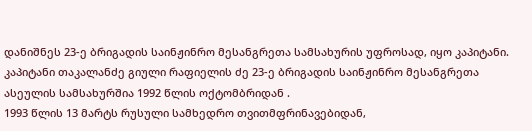დანიშნეს 23-ე ბრიგადის საინჟინრო მესანგრეთა სამსახურის უფროსად, იყო კაპიტანი.
კაპიტანი თაკალანძე გიული რაფიელის ძე 23-ე ბრიგადის საინჟინრო მესანგრეთა ასეულის სამსახურშია 1992 წლის ოქტომბრიდან .
1993 წლის 13 მარტს რუსული სამხედრო თვითმფრინავებიდან,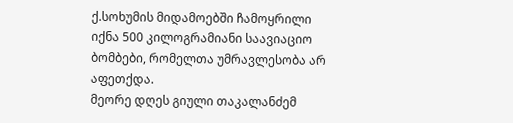ქ.სოხუმის მიდამოებში ჩამოყრილი იქნა 500 კილოგრამიანი საავიაციო ბომბები, რომელთა უმრავლესობა არ აფეთქდა.
მეორე დღეს გიული თაკალანძემ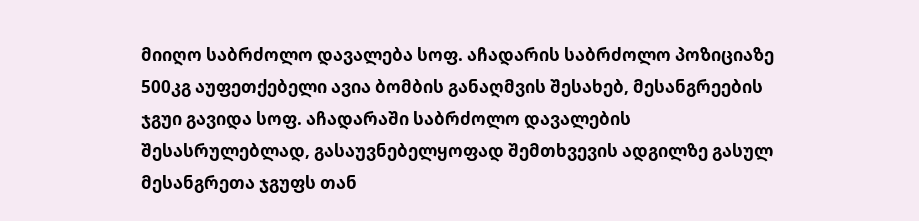მიიღო საბრძოლო დავალება სოფ. აჩადარის საბრძოლო პოზიციაზე 500კგ აუფეთქებელი ავია ბომბის განაღმვის შესახებ, მესანგრეების ჯგუი გავიდა სოფ. აჩადარაში საბრძოლო დავალების შესასრულებლად, გასაუვნებელყოფად შემთხვევის ადგილზე გასულ მესანგრეთა ჯგუფს თან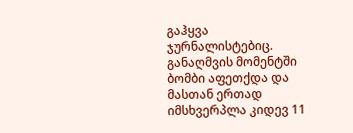გაჰყვა ჯურნალისტებიც. განაღმვის მომენტში ბომბი აფეთქდა და მასთან ერთად იმსხვერპლა კიდევ 11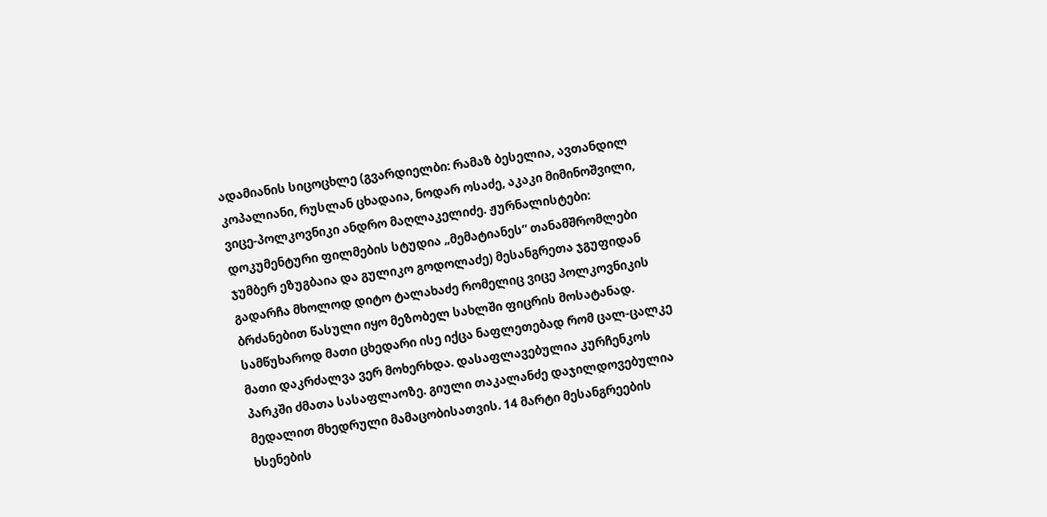ადამიანის სიცოცხლე (გვარდიელბი: რამაზ ბესელია, ავთანდილ კოპალიანი, რუსლან ცხადაია, ნოდარ ოსაძე, აკაკი მიმინოშვილი, ვიცე-პოლკოვნიკი ანდრო მაღლაკელიძე. ჟურნალისტები: დოკუმენტური ფილმების სტუდია „მემატიანეს“ თანამშრომლები ჯუმბერ ეზუგბაია და გულიკო გოდოლაძე) მესანგრეთა ჯგუფიდან გადარჩა მხოლოდ დიტო ტალახაძე რომელიც ვიცე პოლკოვნიკის ბრძანებით წასული იყო მეზობელ სახლში ფიცრის მოსატანად.
სამწუხაროდ მათი ცხედარი ისე იქცა ნაფლეთებად რომ ცალ-ცალკე მათი დაკრძალვა ვერ მოხერხდა. დასაფლავებულია კურჩენკოს პარკში ძმათა სასაფლაოზე. გიული თაკალანძე დაჯილდოვებულია მედალით მხედრული მამაცობისათვის. 14 მარტი მესანგრეების ხსენების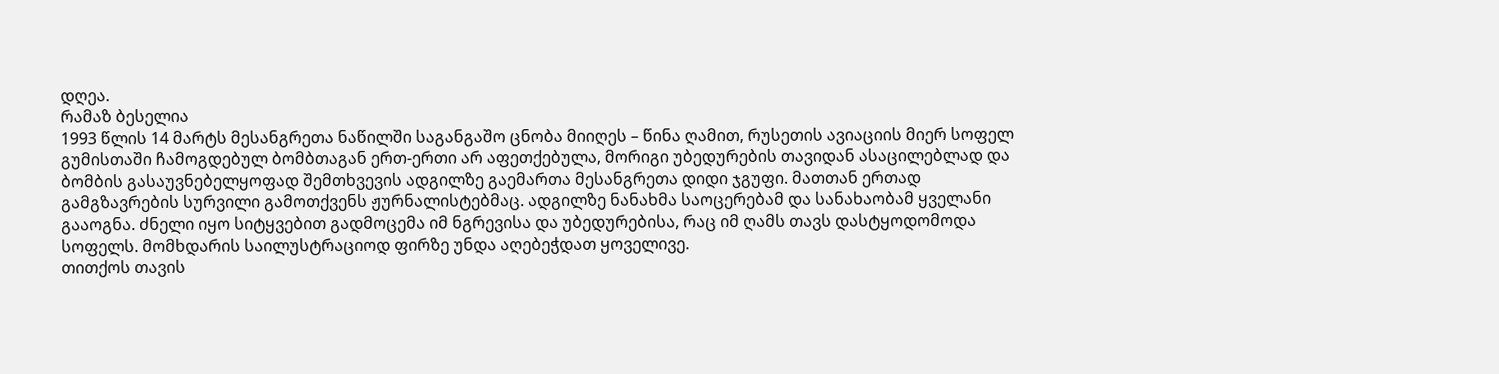დღეა.
რამაზ ბესელია
1993 წლის 14 მარტს მესანგრეთა ნაწილში საგანგაშო ცნობა მიიღეს – წინა ღამით, რუსეთის ავიაციის მიერ სოფელ გუმისთაში ჩამოგდებულ ბომბთაგან ერთ-ერთი არ აფეთქებულა, მორიგი უბედურების თავიდან ასაცილებლად და ბომბის გასაუვნებელყოფად შემთხვევის ადგილზე გაემართა მესანგრეთა დიდი ჯგუფი. მათთან ერთად გამგზავრების სურვილი გამოთქვენს ჟურნალისტებმაც. ადგილზე ნანახმა საოცერებამ და სანახაობამ ყველანი გააოგნა. ძნელი იყო სიტყვებით გადმოცემა იმ ნგრევისა და უბედურებისა, რაც იმ ღამს თავს დასტყოდომოდა სოფელს. მომხდარის საილუსტრაციოდ ფირზე უნდა აღებეჭდათ ყოველივე.
თითქოს თავის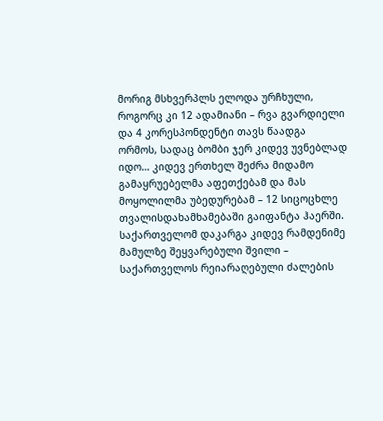მორიგ მსხვერპლს ელოდა ურჩხული, როგორც კი 12 ადამიანი – რვა გვარდიელი და 4 კორესპონდენტი თავს წაადგა ორმოს, სადაც ბომბი ჯერ კიდევ უვნებლად იდო… კიდევ ერთხელ შეძრა მიდამო გამაყრუებელმა აფეთქებამ და მას მოყოლილმა უბედურებამ – 12 სიცოცხლე თვალისდახამხამებაში გაიფანტა ჰაერში. საქართველომ დაკარგა კიდევ რამდენიმე მამულზე შეყვარებული შვილი – საქართველოს რეიარაღებული ძალების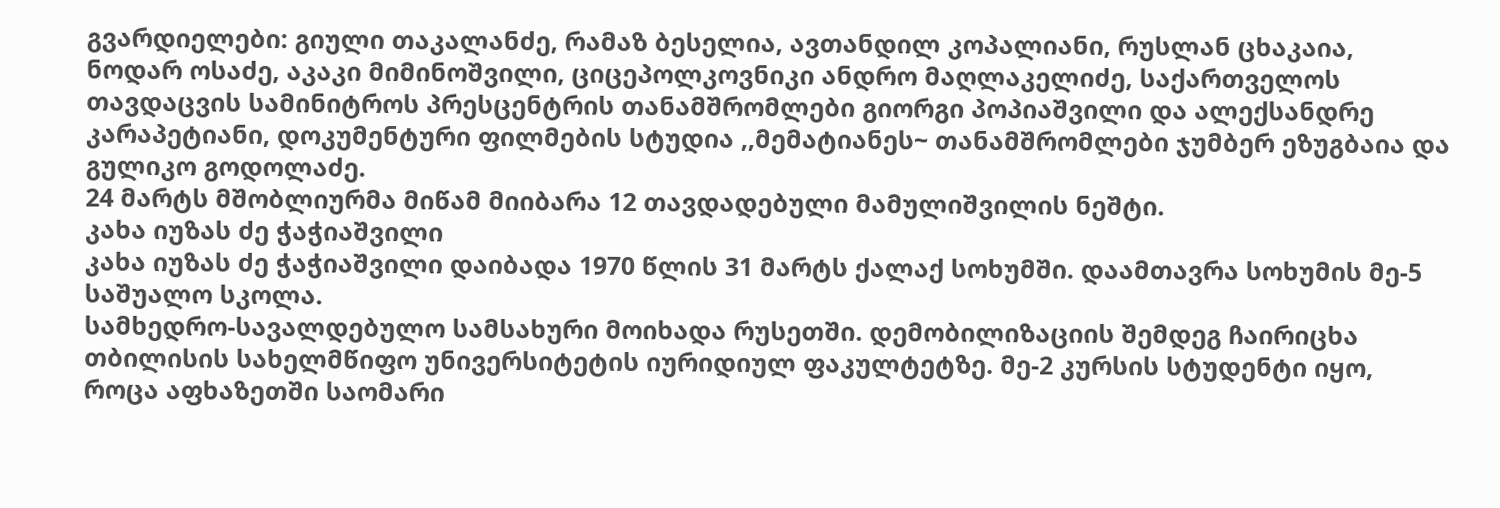გვარდიელები: გიული თაკალანძე, რამაზ ბესელია, ავთანდილ კოპალიანი, რუსლან ცხაკაია, ნოდარ ოსაძე, აკაკი მიმინოშვილი, ციცეპოლკოვნიკი ანდრო მაღლაკელიძე, საქართველოს თავდაცვის სამინიტროს პრესცენტრის თანამშრომლები გიორგი პოპიაშვილი და ალექსანდრე კარაპეტიანი, დოკუმენტური ფილმების სტუდია ,,მემატიანეს~ თანამშრომლები ჯუმბერ ეზუგბაია და გულიკო გოდოლაძე.
24 მარტს მშობლიურმა მიწამ მიიბარა 12 თავდადებული მამულიშვილის ნეშტი.
კახა იუზას ძე ჭაჭიაშვილი
კახა იუზას ძე ჭაჭიაშვილი დაიბადა 1970 წლის 31 მარტს ქალაქ სოხუმში. დაამთავრა სოხუმის მე-5 საშუალო სკოლა.
სამხედრო-სავალდებულო სამსახური მოიხადა რუსეთში. დემობილიზაციის შემდეგ ჩაირიცხა თბილისის სახელმწიფო უნივერსიტეტის იურიდიულ ფაკულტეტზე. მე-2 კურსის სტუდენტი იყო, როცა აფხაზეთში საომარი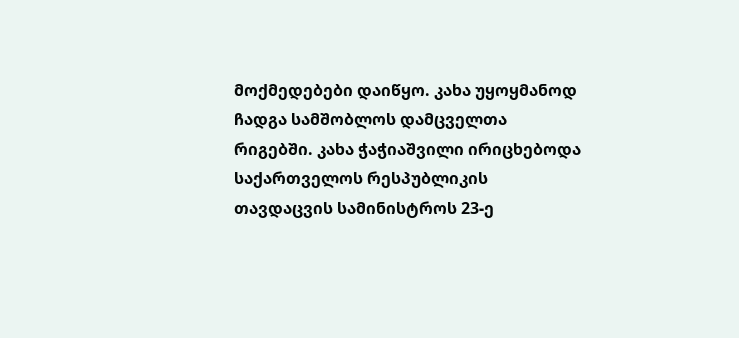მოქმედებები დაიწყო. კახა უყოყმანოდ ჩადგა სამშობლოს დამცველთა რიგებში. კახა ჭაჭიაშვილი ირიცხებოდა საქართველოს რესპუბლიკის თავდაცვის სამინისტროს 23-ე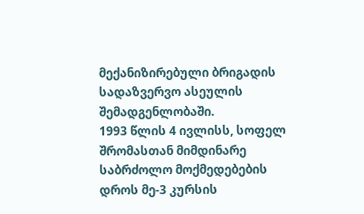მექანიზირებული ბრიგადის სადაზვერვო ასეულის შემადგენლობაში.
1993 წლის 4 ივლისს, სოფელ შრომასთან მიმდინარე საბრძოლო მოქმედებების დროს მე-3 კურსის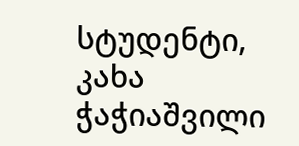სტუდენტი, კახა ჭაჭიაშვილი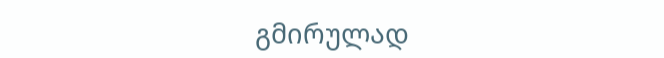გმირულად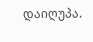დაიღუპა.